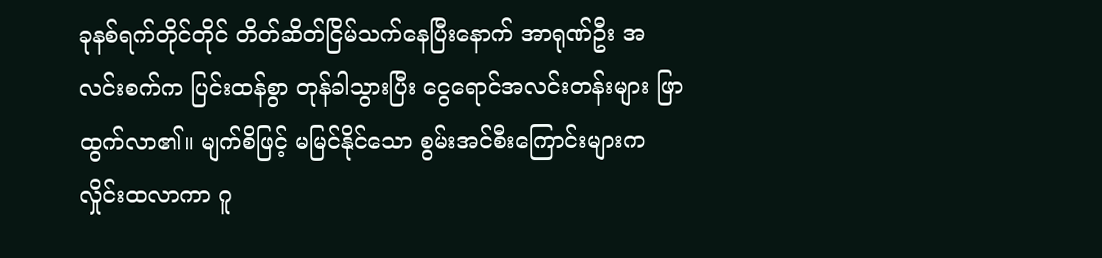ခုနစ်ရက်တိုင်တိုင် တိတ်ဆိတ်ငြိမ်သက်နေပြီးနောက် အာရုဏ်ဦး အလင်းစက်က ပြင်းထန်စွာ တုန်ခါသွားပြီး ငွေရောင်အလင်းတန်းများ ဖြာထွက်လာ၏။ မျက်စိဖြင့် မမြင်နိုင်သော စွမ်းအင်စီးကြောင်းများက လှိုင်းထလာကာ ဂူ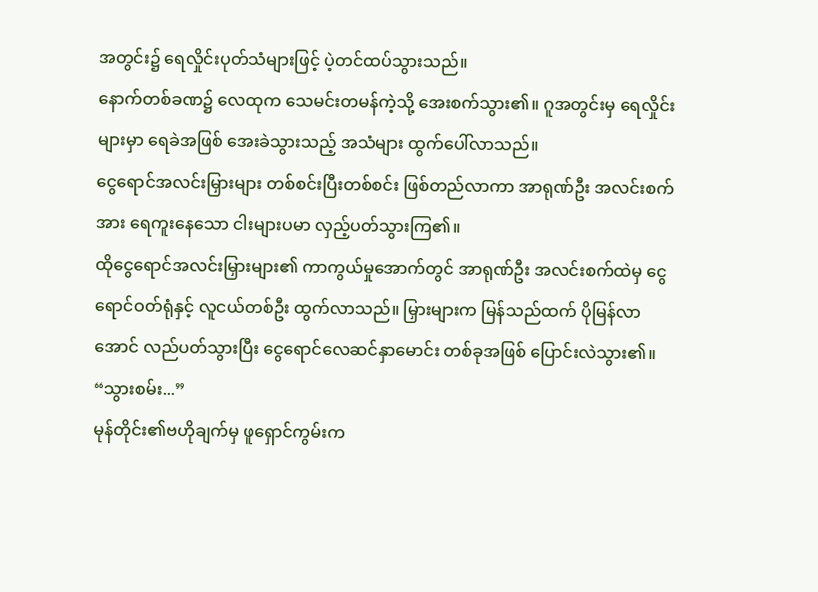အတွင်း၌ ရေလှိုင်းပုတ်သံများဖြင့် ပဲ့တင်ထပ်သွားသည်။
နောက်တစ်ခဏ၌ လေထုက သေမင်းတမန်ကဲ့သို့ အေးစက်သွား၏။ ဂူအတွင်းမှ ရေလှိုင်းများမှာ ရေခဲအဖြစ် အေးခဲသွားသည့် အသံများ ထွက်ပေါ်လာသည်။
ငွေရောင်အလင်းမြှားများ တစ်စင်းပြီးတစ်စင်း ဖြစ်တည်လာကာ အာရုဏ်ဦး အလင်းစက်အား ရေကူးနေသော ငါးများပမာ လှည့်ပတ်သွားကြ၏။
ထိုငွေရောင်အလင်းမြှားများ၏ ကာကွယ်မှုအောက်တွင် အာရုဏ်ဦး အလင်းစက်ထဲမှ ငွေရောင်ဝတ်ရုံနှင့် လူငယ်တစ်ဦး ထွက်လာသည်။ မြှားများက မြန်သည်ထက် ပိုမြန်လာအောင် လည်ပတ်သွားပြီး ငွေရောင်လေဆင်နှာမောင်း တစ်ခုအဖြစ် ပြောင်းလဲသွား၏။
“သွားစမ်း...”
မုန်တိုင်း၏ဗဟိုချက်မှ ဖူရှောင်ကွမ်းက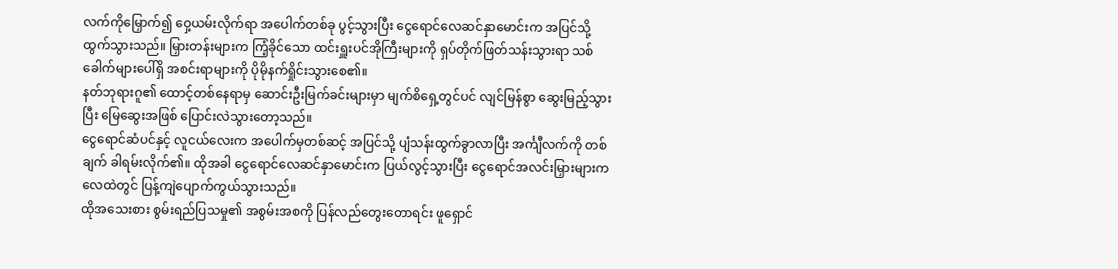လက်ကိုမြှောက်၍ ဝှေ့ယမ်းလိုက်ရာ အပေါက်တစ်ခု ပွင့်သွားပြီး ငွေရောင်လေဆင်နှာမောင်းက အပြင်သို့ ထွက်သွားသည်။ မြှားတန်းများက ကြံ့ခိုင်သော ထင်းရှူးပင်အိုကြီးများကို ရှပ်တိုက်ဖြတ်သန်းသွားရာ သစ်ခေါက်များပေါ်ရှိ အစင်းရာများကို ပိုမိုနက်ရှိုင်းသွားစေ၏။
နတ်ဘုရားဂူ၏ ထောင့်တစ်နေရာမှ ဆောင်းဦးမြက်ခင်းများမှာ မျက်စိရှေ့တွင်ပင် လျင်မြန်စွာ ဆွေးမြည့်သွားပြီး မြေဆွေးအဖြစ် ပြောင်းလဲသွားတော့သည်။
ငွေရောင်ဆံပင်နှင့် လူငယ်လေးက အပေါက်မှတစ်ဆင့် အပြင်သို့ ပျံသန်းထွက်ခွာလာပြီး အင်္ကျီလက်ကို တစ်ချက် ခါရမ်းလိုက်၏။ ထိုအခါ ငွေရောင်လေဆင်နှာမောင်းက ပြယ်လွင့်သွားပြီး ငွေရောင်အလင်းမြှားများက လေထဲတွင် ပြန့်ကျဲပျောက်ကွယ်သွားသည်။
ထိုအသေးစား စွမ်းရည်ပြသမှု၏ အစွမ်းအစကို ပြန်လည်တွေးတောရင်း ဖူရှောင်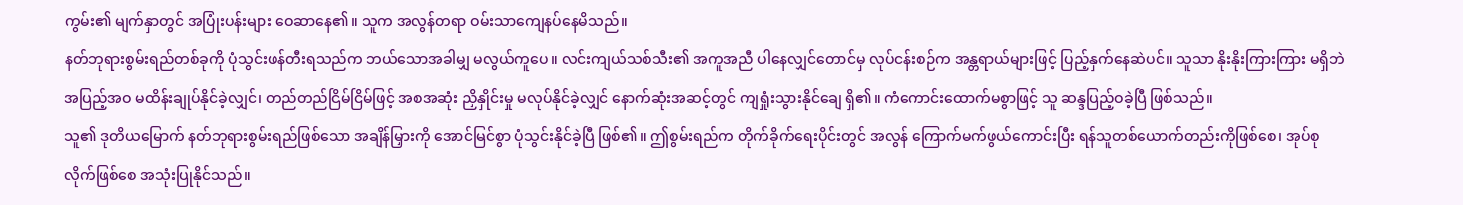ကွမ်း၏ မျက်နှာတွင် အပြုံးပန်းများ ဝေဆာနေ၏။ သူက အလွန်တရာ ဝမ်းသာကျေနပ်နေမိသည်။
နတ်ဘုရားစွမ်းရည်တစ်ခုကို ပုံသွင်းဖန်တီးရသည်က ဘယ်သောအခါမျှ မလွယ်ကူပေ။ လင်းကျယ်သစ်သီး၏ အကူအညီ ပါနေလျှင်တောင်မှ လုပ်ငန်းစဉ်က အန္တရာယ်များဖြင့် ပြည့်နှက်နေဆဲပင်။ သူသာ နိုးနိုးကြားကြား မရှိဘဲ အပြည့်အဝ မထိန်းချုပ်နိုင်ခဲ့လျှင်၊ တည်တည်ငြိမ်ငြိမ်ဖြင့် အစအဆုံး ညှိနှိုင်းမှု မလုပ်နိုင်ခဲ့လျှင် နောက်ဆုံးအဆင့်တွင် ကျရှုံးသွားနိုင်ချေ ရှိ၏။ ကံကောင်းထောက်မစွာဖြင့် သူ ဆန္ဒပြည့်ဝခဲ့ပြီ ဖြစ်သည်။
သူ၏ ဒုတိယမြောက် နတ်ဘုရားစွမ်းရည်ဖြစ်သော အချိန်မြှားကို အောင်မြင်စွာ ပုံသွင်းနိုင်ခဲ့ပြီ ဖြစ်၏။ ဤစွမ်းရည်က တိုက်ခိုက်ရေးပိုင်းတွင် အလွန် ကြောက်မက်ဖွယ်ကောင်းပြီး ရန်သူတစ်ယောက်တည်းကိုဖြစ်စေ၊ အုပ်စုလိုက်ဖြစ်စေ အသုံးပြုနိုင်သည်။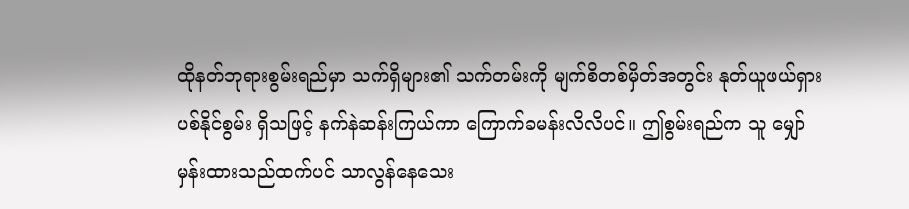ထိုနတ်ဘုရားစွမ်းရည်မှာ သက်ရှိများ၏ သက်တမ်းကို မျက်စိတစ်မှိတ်အတွင်း နုတ်ယူဖယ်ရှားပစ်နိုင်စွမ်း ရှိသဖြင့် နက်နဲဆန်းကြယ်ကာ ကြောက်ခမန်းလိလိပင်။ ဤစွမ်းရည်က သူ မျှော်မှန်းထားသည်ထက်ပင် သာလွန်နေသေး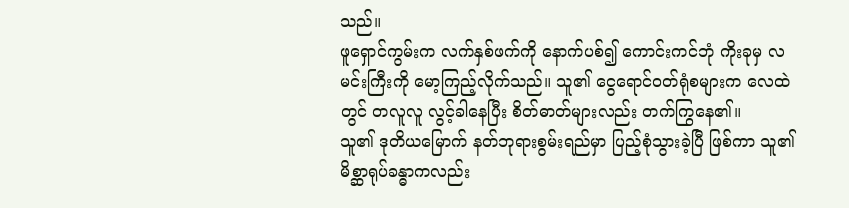သည်။
ဖူရှောင်ကွမ်းက လက်နှစ်ဖက်ကို နောက်ပစ်၍ ကောင်းကင်ဘုံ ကိုးခုမှ လမင်းကြီးကို မော့ကြည့်လိုက်သည်။ သူ၏ ငွေရောင်ဝတ်ရုံစများက လေထဲတွင် တလူလူ လွင့်ခါနေပြီး စိတ်ဓာတ်များလည်း တက်ကြွနေ၏။
သူ၏ ဒုတိယမြောက် နတ်ဘုရားစွမ်းရည်မှာ ပြည့်စုံသွားခဲ့ပြီ ဖြစ်ကာ သူ၏ မိစ္ဆာရုပ်ခန္ဓာကလည်း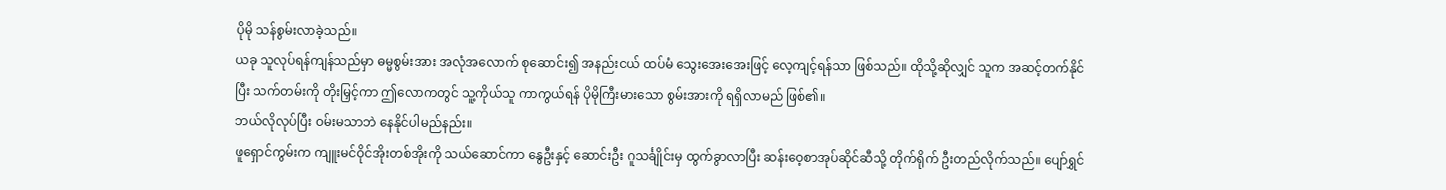ပိုမို သန်စွမ်းလာခဲ့သည်။
ယခု သူလုပ်ရန်ကျန်သည်မှာ ဓမ္မစွမ်းအား အလုံအလောက် စုဆောင်း၍ အနည်းငယ် ထပ်မံ သွေးအေးအေးဖြင့် လေ့ကျင့်ရန်သာ ဖြစ်သည်။ ထိုသို့ဆိုလျှင် သူက အဆင့်တက်နိုင်ပြီး သက်တမ်းကို တိုးမြှင့်ကာ ဤလောကတွင် သူ့ကိုယ်သူ ကာကွယ်ရန် ပိုမိုကြီးမားသော စွမ်းအားကို ရရှိလာမည် ဖြစ်၏။
ဘယ်လိုလုပ်ပြီး ဝမ်းမသာဘဲ နေနိုင်ပါမည်နည်း။
ဖူရှောင်ကွမ်းက ကျူးမင်ဝိုင်အိုးတစ်အိုးကို သယ်ဆောင်ကာ နွေဦးနှင့် ဆောင်းဦး ဂူသင်္ချိုင်းမှ ထွက်ခွာလာပြီး ဆန်းဝေ့စာအုပ်ဆိုင်ဆီသို့ တိုက်ရိုက် ဦးတည်လိုက်သည်။ ပျော်ရွှင်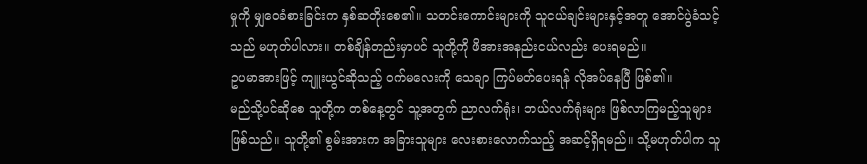မှုကို မျှဝေခံစားခြင်းက နှစ်ဆတိုးစေ၏။ သတင်းကောင်းများကို သူငယ်ချင်းများနှင့်အတူ အောင်ပွဲခံသင့်သည် မဟုတ်ပါလား။ တစ်ချိန်တည်းမှာပင် သူတို့ကို ဖိအားအနည်းငယ်လည်း ပေးရမည်။
ဥပမာအားဖြင့် ကျူးယွင်ဆိုသည့် ဝက်မလေးကို သေချာ ကြပ်မတ်ပေးရန် လိုအပ်နေပြီ ဖြစ်၏။
မည်သို့ပင်ဆိုစေ သူတို့က တစ်နေ့တွင် သူ့အတွက် ညာလက်ရုံး၊ ဘယ်လက်ရုံးများ ဖြစ်လာကြမည့်သူများ ဖြစ်သည်။ သူတို့၏ စွမ်းအားက အခြားသူများ လေးစားလောက်သည့် အဆင့်ရှိရမည်။ သို့မဟုတ်ပါက သူ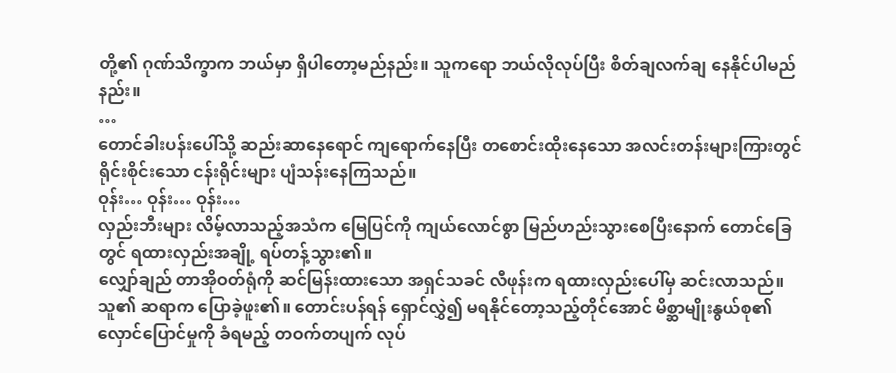တို့၏ ဂုဏ်သိက္ခာက ဘယ်မှာ ရှိပါတော့မည်နည်း။ သူကရော ဘယ်လိုလုပ်ပြီး စိတ်ချလက်ချ နေနိုင်ပါမည်နည်း။
…
တောင်ခါးပန်းပေါ်သို့ ဆည်းဆာနေရောင် ကျရောက်နေပြီး တစောင်းထိုးနေသော အလင်းတန်းများကြားတွင် ရိုင်းစိုင်းသော ငန်းရိုင်းများ ပျံသန်းနေကြသည်။
ဝုန်း… ဝုန်း… ဝုန်း…
လှည်းဘီးများ လိမ့်လာသည့်အသံက မြေပြင်ကို ကျယ်လောင်စွာ မြည်ဟည်းသွားစေပြီးနောက် တောင်ခြေတွင် ရထားလှည်းအချို့ ရပ်တန့်သွား၏။
လျှော်ချည် တာအိုဝတ်ရုံကို ဆင်မြန်းထားသော အရှင်သခင် လီဖုန်းက ရထားလှည်းပေါ်မှ ဆင်းလာသည်။
သူ၏ ဆရာက ပြောခဲ့ဖူး၏။ တောင်းပန်ရန် ရှောင်လွှဲ၍ မရနိုင်တော့သည့်တိုင်အောင် မိစ္ဆာမျိုးနွယ်စု၏ လှောင်ပြောင်မှုကို ခံရမည့် တဝက်တပျက် လုပ်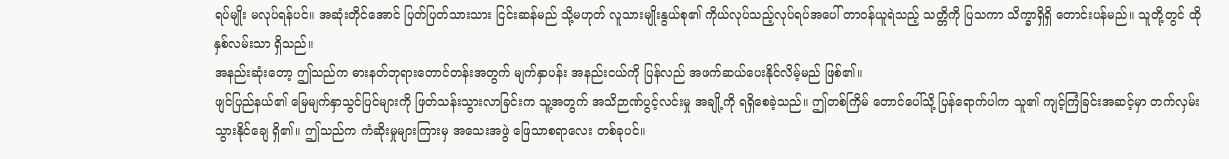ရပ်မျိုး မလုပ်ရန်ပင်။ အဆုံးတိုင်အောင် ပြတ်ပြတ်သားသား ငြင်းဆန်မည် သို့မဟုတ် လူသားမျိုးနွယ်စု၏ ကိုယ်လုပ်သည့်လုပ်ရပ်အပေါ် တာဝန်ယူရဲသည့် သတ္တိကို ပြသကာ သိက္ခာရှိရှိ တောင်းပန်မည်။ သူတို့တွင် ထိုနှစ်လမ်းသာ ရှိသည်။
အနည်းဆုံးတော့ ဤသည်က ဓားနတ်ဘုရားတောင်တန်းအတွက် မျက်နှာပန်း အနည်းငယ်ကို ပြန်လည် အဖက်ဆယ်ပေးနိုင်လိမ့်မည် ဖြစ်၏။
ဖျင်ပြည်နယ်၏ မြေမျက်နှာသွင်ပြင်များကို ဖြတ်သန်းသွားလာခြင်းက သူ့အတွက် အသိဉာဏ်ပွင့်လင်းမှု အချို့ကို ရရှိစေခဲ့သည်။ ဤတစ်ကြိမ် တောင်ပေါ်သို့ ပြန်ရောက်ပါက သူ၏ ကျင့်ကြံခြင်းအဆင့်မှာ တက်လှမ်းသွားနိုင်ချေ ရှိ၏။ ဤသည်က ကံဆိုးမှုများကြားမှ အသေးအဖွဲ ဖြေသာစရာလေး တစ်ခုပင်။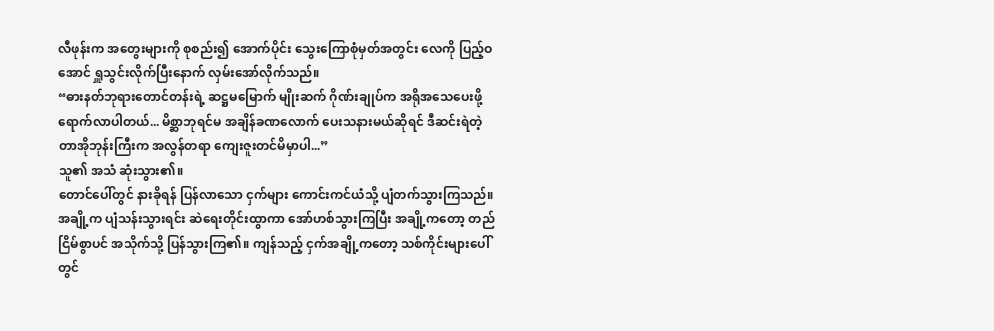လီဖုန်းက အတွေးများကို စုစည်း၍ အောက်ပိုင်း သွေးကြောစုံမှတ်အတွင်း လေကို ပြည့်ဝအောင် ရှူသွင်းလိုက်ပြီးနောက် လှမ်းအော်လိုက်သည်။
“ဓားနတ်ဘုရားတောင်တန်းရဲ့ ဆဋ္ဌမမြောက် မျိုးဆက် ဂိုဏ်းချုပ်က အရိုအသေပေးဖို့ ရောက်လာပါတယ်... မိစ္ဆာဘုရင်မ အချိန်ခဏလောက် ပေးသနားမယ်ဆိုရင် ဒီဆင်းရဲတဲ့ တာအိုဘုန်းကြီးက အလွန်တရာ ကျေးဇူးတင်မိမှာပါ...”
သူ၏ အသံ ဆုံးသွား၏။
တောင်ပေါ်တွင် နားခိုရန် ပြန်လာသော ငှက်များ ကောင်းကင်ယံသို့ ပျံတက်သွားကြသည်။ အချို့က ပျံသန်းသွားရင်း ဆဲရေးတိုင်းထွာကာ အော်ဟစ်သွားကြပြီး အချို့ကတော့ တည်ငြိမ်စွာပင် အသိုက်သို့ ပြန်သွားကြ၏။ ကျန်သည့် ငှက်အချို့ကတော့ သစ်ကိုင်းများပေါ်တွင်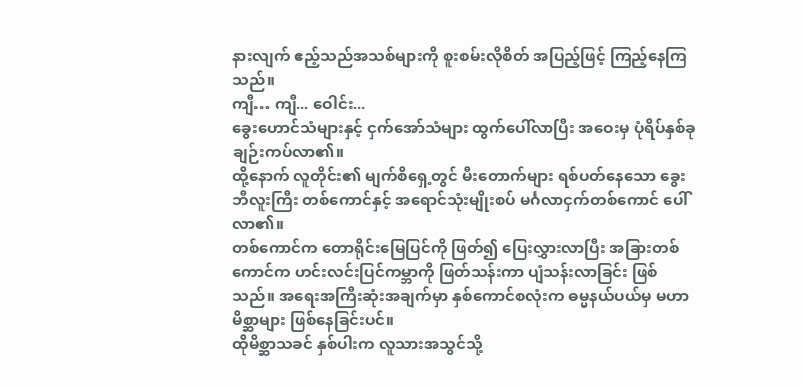နားလျက် ဧည့်သည်အသစ်များကို စူးစမ်းလိုစိတ် အပြည့်ဖြင့် ကြည့်နေကြသည်။
ကျီ… ကျီ... ဝေါင်း...
ခွေးဟောင်သံများနှင့် ငှက်အော်သံများ ထွက်ပေါ်လာပြီး အဝေးမှ ပုံရိပ်နှစ်ခု ချဉ်းကပ်လာ၏။
ထို့နောက် လူတိုင်း၏ မျက်စိရှေ့တွင် မီးတောက်များ ရစ်ပတ်နေသော ခွေးဘီလူးကြီး တစ်ကောင်နှင့် အရောင်သုံးမျိုးစပ် မင်္ဂလာငှက်တစ်ကောင် ပေါ်လာ၏။
တစ်ကောင်က တောရိုင်းမြေပြင်ကို ဖြတ်၍ ပြေးလွှားလာပြီး အခြားတစ်ကောင်က ဟင်းလင်းပြင်ကမ္ဘာကို ဖြတ်သန်းကာ ပျံသန်းလာခြင်း ဖြစ်သည်။ အရေးအကြီးဆုံးအချက်မှာ နှစ်ကောင်စလုံးက ဓမ္မနယ်ပယ်မှ မဟာမိစ္ဆာများ ဖြစ်နေခြင်းပင်။
ထိုမိစ္ဆာသခင် နှစ်ပါးက လူသားအသွင်သို့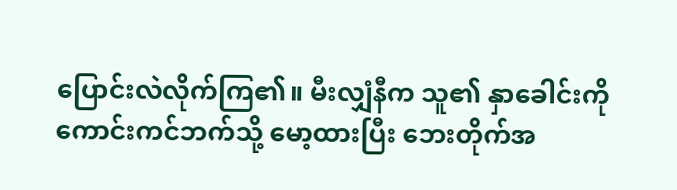ပြောင်းလဲလိုက်ကြ၏။ မီးလျှံနီက သူ၏ နှာခေါင်းကို ကောင်းကင်ဘက်သို့ မော့ထားပြီး ဘေးတိုက်အ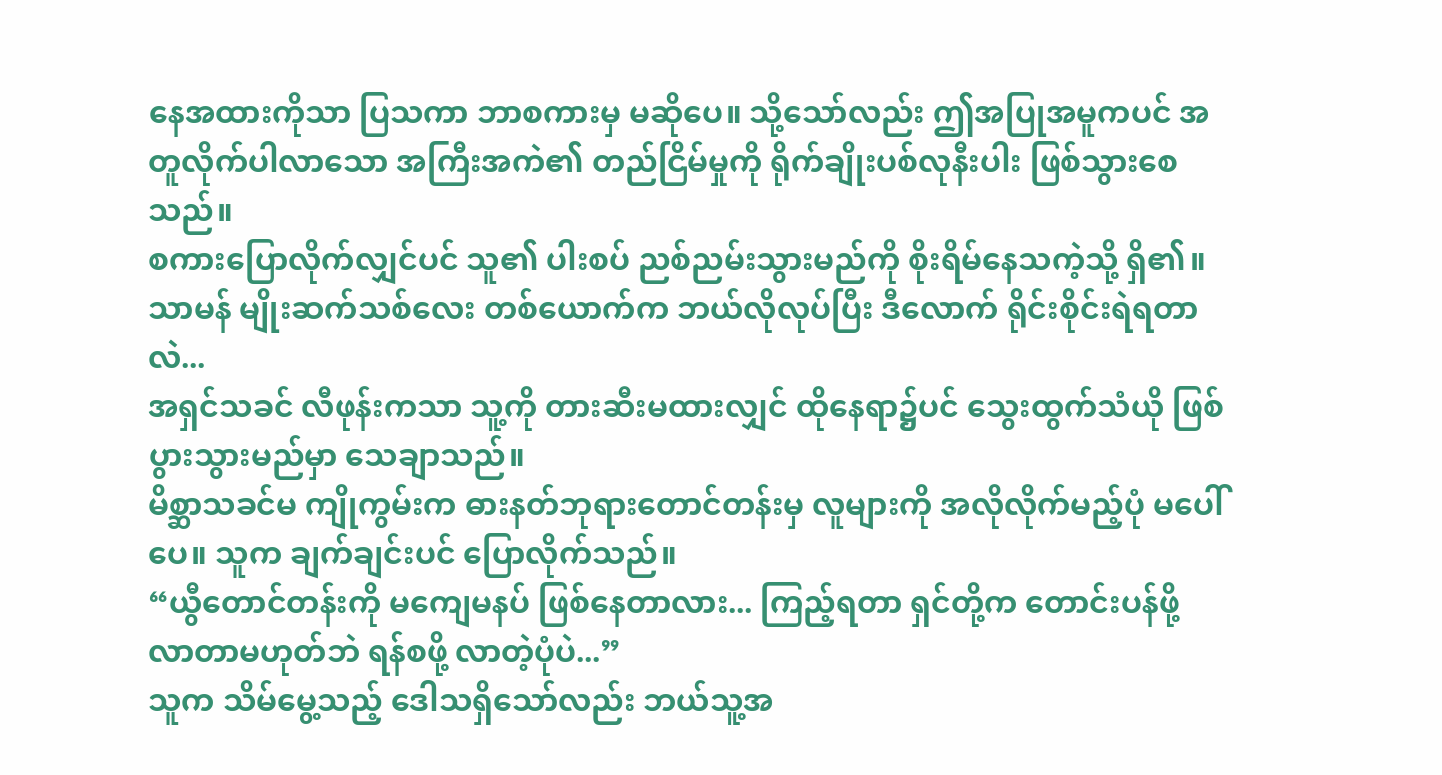နေအထားကိုသာ ပြသကာ ဘာစကားမှ မဆိုပေ။ သို့သော်လည်း ဤအပြုအမူကပင် အတူလိုက်ပါလာသော အကြီးအကဲ၏ တည်ငြိမ်မှုကို ရိုက်ချိုးပစ်လုနီးပါး ဖြစ်သွားစေသည်။
စကားပြောလိုက်လျှင်ပင် သူ၏ ပါးစပ် ညစ်ညမ်းသွားမည်ကို စိုးရိမ်နေသကဲ့သို့ ရှိ၏။
သာမန် မျိုးဆက်သစ်လေး တစ်ယောက်က ဘယ်လိုလုပ်ပြီး ဒီလောက် ရိုင်းစိုင်းရဲရတာလဲ...
အရှင်သခင် လီဖုန်းကသာ သူ့ကို တားဆီးမထားလျှင် ထိုနေရာ၌ပင် သွေးထွက်သံယို ဖြစ်ပွားသွားမည်မှာ သေချာသည်။
မိစ္ဆာသခင်မ ကျိုကွမ်းက ဓားနတ်ဘုရားတောင်တန်းမှ လူများကို အလိုလိုက်မည့်ပုံ မပေါ်ပေ။ သူက ချက်ချင်းပင် ပြောလိုက်သည်။
“ယွီတောင်တန်းကို မကျေမနပ် ဖြစ်နေတာလား... ကြည့်ရတာ ရှင်တို့က တောင်းပန်ဖို့ လာတာမဟုတ်ဘဲ ရန်စဖို့ လာတဲ့ပုံပဲ...”
သူက သိမ်မွေ့သည့် ဒေါသရှိသော်လည်း ဘယ်သူ့အ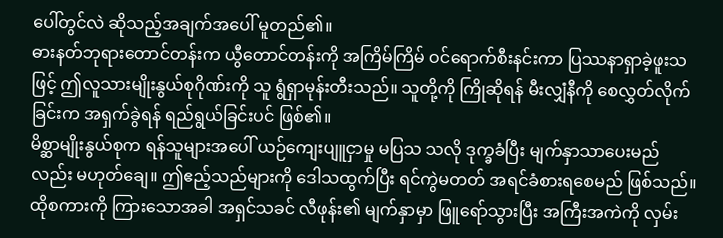ပေါ်တွင်လဲ ဆိုသည့်အချက်အပေါ် မူတည်၏။
ဓားနတ်ဘုရားတောင်တန်းက ယွီတောင်တန်းကို အကြိမ်ကြိမ် ဝင်ရောက်စီးနင်းကာ ပြဿနာရှာခဲ့ဖူးသဖြင့် ဤလူသားမျိုးနွယ်စုဂိုဏ်းကို သူ ရွံရှာမုန်းတီးသည်။ သူတို့ကို ကြိုဆိုရန် မီးလျှံနီကို စေလွှတ်လိုက်ခြင်းက အရှက်ခွဲရန် ရည်ရွယ်ခြင်းပင် ဖြစ်၏။
မိစ္ဆာမျိုးနွယ်စုက ရန်သူများအပေါ် ယဉ်ကျေးပျူငှာမှု မပြသ သလို ဒုက္ခခံပြီး မျက်နှာသာပေးမည်လည်း မဟုတ်ချေ။ ဤဧည့်သည်များကို ဒေါသထွက်ပြီး ရင်ကွဲမတတ် အရင်ခံစားရစေမည် ဖြစ်သည်။
ထိုစကားကို ကြားသောအခါ အရှင်သခင် လီဖုန်း၏ မျက်နှာမှာ ဖြူရော်သွားပြီး အကြီးအကဲကို လှမ်း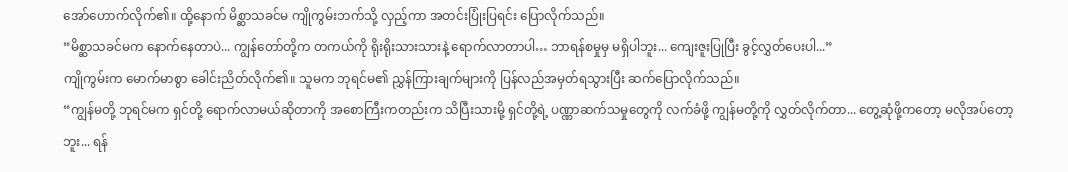အော်ဟောက်လိုက်၏။ ထို့နောက် မိစ္ဆာသခင်မ ကျိုကွမ်းဘက်သို့ လှည့်ကာ အတင်းပြုံးပြရင်း ပြောလိုက်သည်။
“မိစ္ဆာသခင်မက နောက်နေတာပဲ... ကျွန်တော်တို့က တကယ်ကို ရိုးရိုးသားသားနဲ့ ရောက်လာတာပါ… ဘာရန်စမှုမှ မရှိပါဘူး... ကျေးဇူးပြုပြီး ခွင့်လွှတ်ပေးပါ...”
ကျိုကွမ်းက မောက်မာစွာ ခေါင်းညိတ်လိုက်၏။ သူမက ဘုရင်မ၏ ညွှန်ကြားချက်များကို ပြန်လည်အမှတ်ရသွားပြီး ဆက်ပြောလိုက်သည်။
“ကျွန်မတို့ ဘုရင်မက ရှင်တို့ ရောက်လာမယ်ဆိုတာကို အစောကြီးကတည်းက သိပြီးသားမို့ ရှင်တို့ရဲ့ ပဏ္ဏာဆက်သမှုတွေကို လက်ခံဖို့ ကျွန်မတို့ကို လွှတ်လိုက်တာ... တွေ့ဆုံဖို့ကတော့ မလိုအပ်တော့ဘူး... ရန်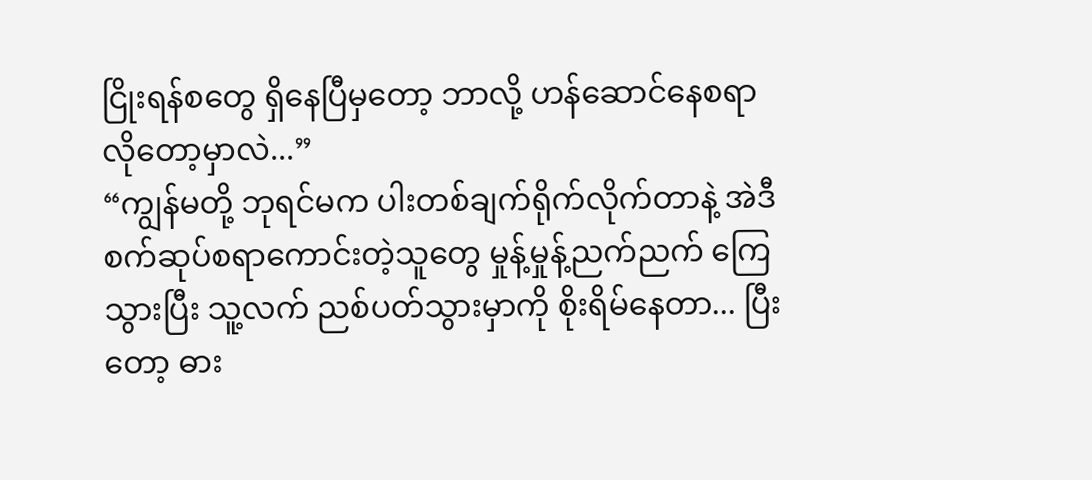ငြိုးရန်စတွေ ရှိနေပြီမှတော့ ဘာလို့ ဟန်ဆောင်နေစရာ လိုတော့မှာလဲ...”
“ကျွန်မတို့ ဘုရင်မက ပါးတစ်ချက်ရိုက်လိုက်တာနဲ့ အဲဒီ စက်ဆုပ်စရာကောင်းတဲ့သူတွေ မှုန့်မှုန့်ညက်ညက် ကြေသွားပြီး သူ့လက် ညစ်ပတ်သွားမှာကို စိုးရိမ်နေတာ... ပြီးတော့ ဓား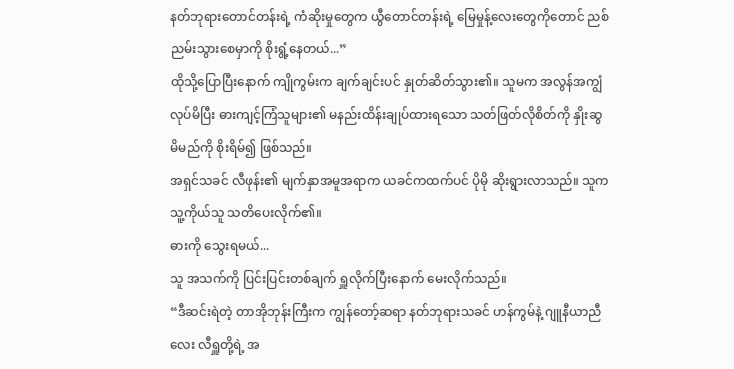နတ်ဘုရားတောင်တန်းရဲ့ ကံဆိုးမှုတွေက ယွီတောင်တန်းရဲ့ မြေမှုန့်လေးတွေကိုတောင် ညစ်ညမ်းသွားစေမှာကို စိုးရွံ့နေတယ်...”
ထိုသို့ပြောပြီးနောက် ကျိုကွမ်းက ချက်ချင်းပင် နှုတ်ဆိတ်သွား၏။ သူမက အလွန်အကျွံ လုပ်မိပြီး ဓားကျင့်ကြံသူများ၏ မနည်းထိန်းချုပ်ထားရသော သတ်ဖြတ်လိုစိတ်ကို နှိုးဆွမိမည်ကို စိုးရိမ်၍ ဖြစ်သည်။
အရှင်သခင် လီဖုန်း၏ မျက်နှာအမူအရာက ယခင်ကထက်ပင် ပိုမို ဆိုးရွားလာသည်။ သူက သူ့ကိုယ်သူ သတိပေးလိုက်၏။
ဓားကို သွေးရမယ်...
သူ အသက်ကို ပြင်းပြင်းတစ်ချက် ရှူလိုက်ပြီးနောက် မေးလိုက်သည်။
“ဒီဆင်းရဲတဲ့ တာအိုဘုန်းကြီးက ကျွန်တော့်ဆရာ နတ်ဘုရားသခင် ဟန်ကွမ်နဲ့ ဂျူနီယာညီလေး လီရှူတို့ရဲ့ အ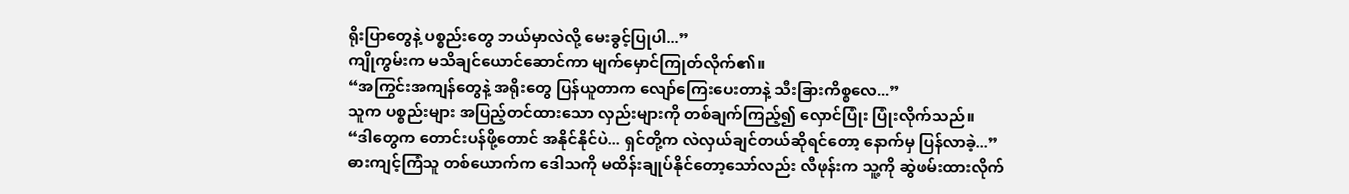ရိုးပြာတွေနဲ့ ပစ္စည်းတွေ ဘယ်မှာလဲလို့ မေးခွင့်ပြုပါ...”
ကျိုကွမ်းက မသိချင်ယောင်ဆောင်ကာ မျက်မှောင်ကြုတ်လိုက်၏။
“အကြွင်းအကျန်တွေနဲ့ အရိုးတွေ ပြန်ယူတာက လျော်ကြေးပေးတာနဲ့ သီးခြားကိစ္စလေ...”
သူက ပစ္စည်းများ အပြည့်တင်ထားသော လှည်းများကို တစ်ချက်ကြည့်၍ လှောင်ပြုံး ပြုံးလိုက်သည်။
“ဒါတွေက တောင်းပန်ဖို့တောင် အနိုင်နိုင်ပဲ... ရှင်တို့က လဲလှယ်ချင်တယ်ဆိုရင်တော့ နောက်မှ ပြန်လာခဲ့...”
ဓားကျင့်ကြံသူ တစ်ယောက်က ဒေါသကို မထိန်းချုပ်နိုင်တော့သော်လည်း လီဖုန်းက သူ့ကို ဆွဲဖမ်းထားလိုက်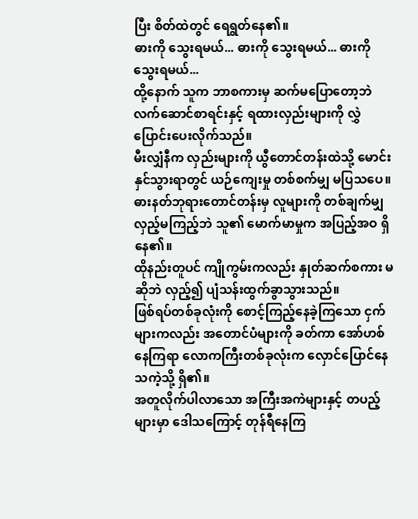ပြီး စိတ်ထဲတွင် ရေရွတ်နေ၏။
ဓားကို သွေးရမယ်... ဓားကို သွေးရမယ်... ဓားကို သွေးရမယ်...
ထို့နောက် သူက ဘာစကားမှ ဆက်မပြောတော့ဘဲ လက်ဆောင်စာရင်းနှင့် ရထားလှည်းများကို လွှဲပြောင်းပေးလိုက်သည်။
မီးလျှံနီက လှည်းများကို ယွီတောင်တန်းထဲသို့ မောင်းနှင်သွားရာတွင် ယဉ်ကျေးမှု တစ်စက်မျှ မပြသပေ။ ဓားနတ်ဘုရားတောင်တန်းမှ လူများကို တစ်ချက်မျှ လှည့်မကြည့်ဘဲ သူ၏ မောက်မာမှုက အပြည့်အဝ ရှိနေ၏။
ထိုနည်းတူပင် ကျိုကွမ်းကလည်း နှုတ်ဆက်စကား မဆိုဘဲ လှည့်၍ ပျံသန်းထွက်ခွာသွားသည်။
ဖြစ်ရပ်တစ်ခုလုံးကို စောင့်ကြည့်နေခဲ့ကြသော ငှက်များကလည်း အတောင်ပံများကို ခတ်ကာ အော်ဟစ်နေကြရာ လောကကြီးတစ်ခုလုံးက လှောင်ပြောင်နေသကဲ့သို့ ရှိ၏။
အတူလိုက်ပါလာသော အကြီးအကဲများနှင့် တပည့်များမှာ ဒေါသကြောင့် တုန်ရီနေကြ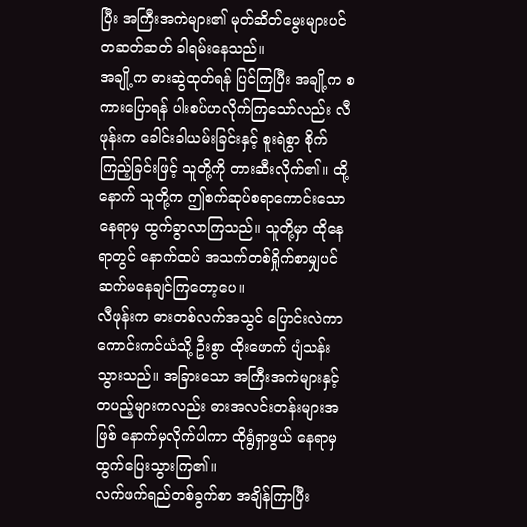ပြီး အကြီးအကဲများ၏ မုတ်ဆိတ်မွေးများပင် တဆတ်ဆတ် ခါရမ်းနေသည်။
အချို့က ဓားဆွဲထုတ်ရန် ပြင်ကြပြီး အချို့က စကားပြောရန် ပါးစပ်ဟလိုက်ကြသော်လည်း လီဖုန်းက ခေါင်းခါယမ်းခြင်းနှင့် စူးရဲစွာ စိုက်ကြည့်ခြင်းဖြင့် သူတို့ကို တားဆီးလိုက်၏။ ထို့နောက် သူတို့က ဤစက်ဆုပ်စရာကောင်းသော နေရာမှ ထွက်ခွာလာကြသည်။ သူတို့မှာ ထိုနေရာတွင် နောက်ထပ် အသက်တစ်ရှိုက်စာမျှပင် ဆက်မနေချင်ကြတော့ပေ။
လီဖုန်းက ဓားတစ်လက်အသွင် ပြောင်းလဲကာ ကောင်းကင်ယံသို့ ဦးစွာ ထိုးဖောက် ပျံသန်းသွားသည်။ အခြားသော အကြီးအကဲများနှင့် တပည့်များကလည်း ဓားအလင်းတန်းများအဖြစ် နောက်မှလိုက်ပါကာ ထိုရွံရှာဖွယ် နေရာမှ ထွက်ပြေးသွားကြ၏။
လက်ဖက်ရည်တစ်ခွက်စာ အချိန်ကြာပြီး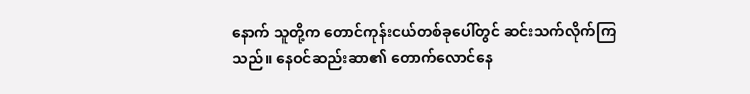နောက် သူတို့က တောင်ကုန်းငယ်တစ်ခုပေါ်တွင် ဆင်းသက်လိုက်ကြသည်။ နေဝင်ဆည်းဆာ၏ တောက်လောင်နေ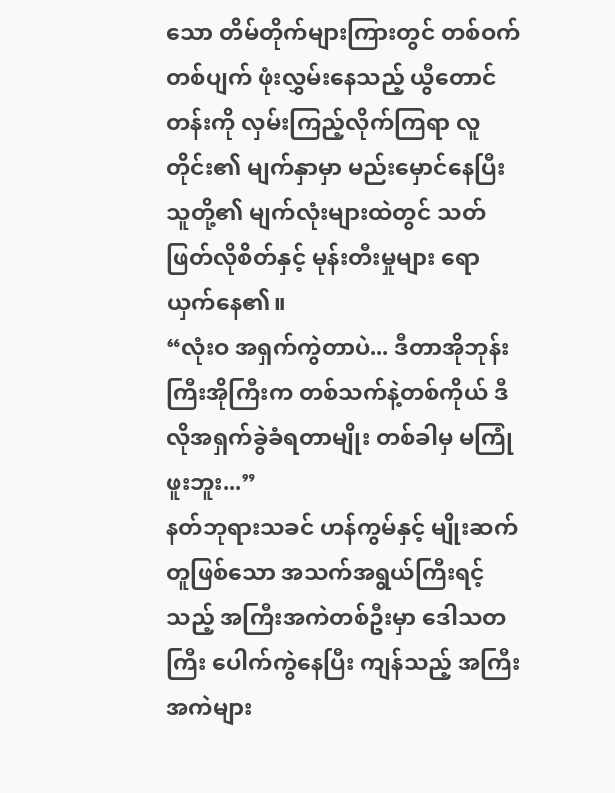သော တိမ်တိုက်များကြားတွင် တစ်ဝက်တစ်ပျက် ဖုံးလွှမ်းနေသည့် ယွီတောင်တန်းကို လှမ်းကြည့်လိုက်ကြရာ လူတိုင်း၏ မျက်နှာမှာ မည်းမှောင်နေပြီး သူတို့၏ မျက်လုံးများထဲတွင် သတ်ဖြတ်လိုစိတ်နှင့် မုန်းတီးမှုများ ရောယှက်နေ၏။
“လုံးဝ အရှက်ကွဲတာပဲ... ဒီတာအိုဘုန်းကြီးအိုကြီးက တစ်သက်နဲ့တစ်ကိုယ် ဒီလိုအရှက်ခွဲခံရတာမျိုး တစ်ခါမှ မကြုံဖူးဘူး...”
နတ်ဘုရားသခင် ဟန်ကွမ်နှင့် မျိုးဆက်တူဖြစ်သော အသက်အရွယ်ကြီးရင့်သည့် အကြီးအကဲတစ်ဦးမှာ ဒေါသတကြီး ပေါက်ကွဲနေပြီး ကျန်သည့် အကြီးအကဲများ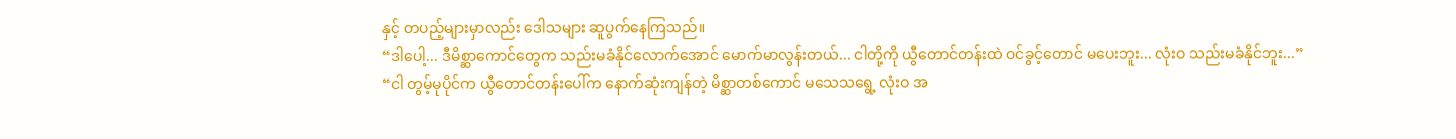နှင့် တပည့်များမှာလည်း ဒေါသများ ဆူပွက်နေကြသည်။
“ဒါပေါ့... ဒီမိစ္ဆာကောင်တွေက သည်းမခံနိုင်လောက်အောင် မောက်မာလွန်းတယ်... ငါတို့ကို ယွီတောင်တန်းထဲ ဝင်ခွင့်တောင် မပေးဘူး... လုံးဝ သည်းမခံနိုင်ဘူး...”
“ငါ တွမ့်မုပိုင်က ယွီတောင်တန်းပေါ်က နောက်ဆုံးကျန်တဲ့ မိစ္ဆာတစ်ကောင် မသေသရွေ့ လုံးဝ အ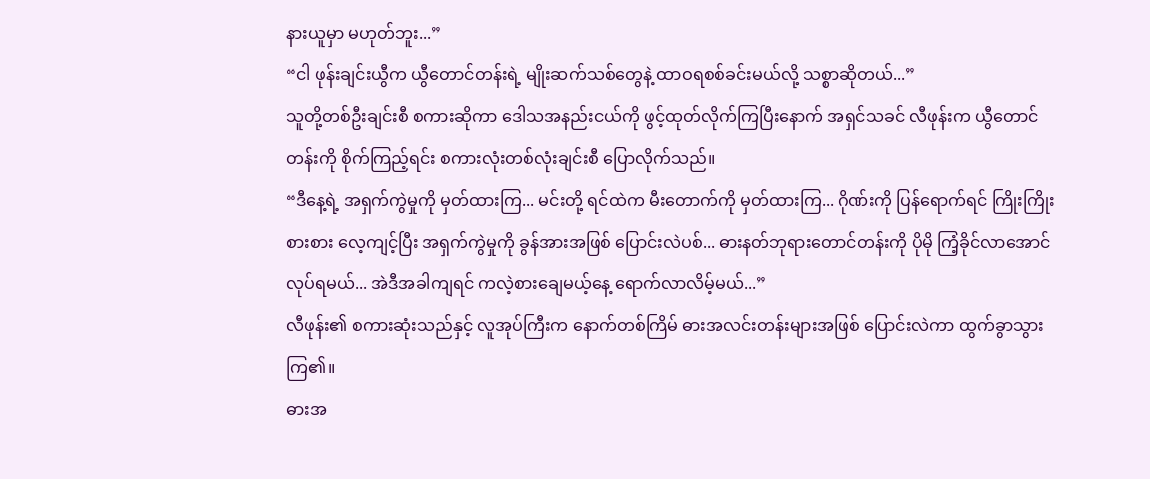နားယူမှာ မဟုတ်ဘူး...”
“ငါ ဖုန်းချင်းယွီက ယွီတောင်တန်းရဲ့ မျိုးဆက်သစ်တွေနဲ့ ထာဝရစစ်ခင်းမယ်လို့ သစ္စာဆိုတယ်...”
သူတို့တစ်ဦးချင်းစီ စကားဆိုကာ ဒေါသအနည်းငယ်ကို ဖွင့်ထုတ်လိုက်ကြပြီးနောက် အရှင်သခင် လီဖုန်းက ယွီတောင်တန်းကို စိုက်ကြည့်ရင်း စကားလုံးတစ်လုံးချင်းစီ ပြောလိုက်သည်။
“ဒီနေ့ရဲ့ အရှက်ကွဲမှုကို မှတ်ထားကြ... မင်းတို့ ရင်ထဲက မီးတောက်ကို မှတ်ထားကြ... ဂိုဏ်းကို ပြန်ရောက်ရင် ကြိုးကြိုးစားစား လေ့ကျင့်ပြီး အရှက်ကွဲမှုကို ခွန်အားအဖြစ် ပြောင်းလဲပစ်... ဓားနတ်ဘုရားတောင်တန်းကို ပိုမို ကြံ့ခိုင်လာအောင် လုပ်ရမယ်... အဲဒီအခါကျရင် ကလဲ့စားချေမယ့်နေ့ ရောက်လာလိမ့်မယ်...”
လီဖုန်း၏ စကားဆုံးသည်နှင့် လူအုပ်ကြီးက နောက်တစ်ကြိမ် ဓားအလင်းတန်းများအဖြစ် ပြောင်းလဲကာ ထွက်ခွာသွားကြ၏။
ဓားအ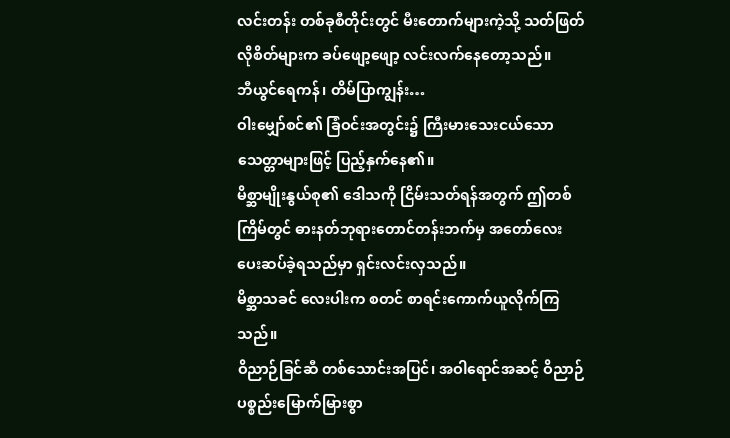လင်းတန်း တစ်ခုစီတိုင်းတွင် မီးတောက်များကဲ့သို့ သတ်ဖြတ်လိုစိတ်များက ခပ်ဖျော့ဖျော့ လင်းလက်နေတော့သည်။
ဘီယွင်ရေကန်၊ တိမ်ပြာကျွန်း…
ဝါးမျှော်စင်၏ ခြံဝင်းအတွင်း၌ ကြီးမားသေးငယ်သော သေတ္တာများဖြင့် ပြည့်နှက်နေ၏။
မိစ္ဆာမျိုးနွယ်စု၏ ဒေါသကို ငြိမ်းသတ်ရန်အတွက် ဤတစ်ကြိမ်တွင် ဓားနတ်ဘုရားတောင်တန်းဘက်မှ အတော်လေး ပေးဆပ်ခဲ့ရသည်မှာ ရှင်းလင်းလှသည်။
မိစ္ဆာသခင် လေးပါးက စတင် စာရင်းကောက်ယူလိုက်ကြသည်။
ဝိညာဉ်ခြင်ဆီ တစ်သောင်းအပြင်၊ အဝါရောင်အဆင့် ဝိညာဉ်ပစ္စည်းမြောက်မြားစွာ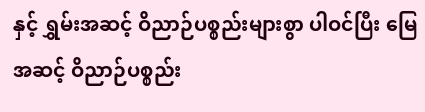နှင့် ရွှမ်းအဆင့် ဝိညာဉ်ပစ္စည်းများစွာ ပါဝင်ပြီး မြေအဆင့် ဝိညာဉ်ပစ္စည်း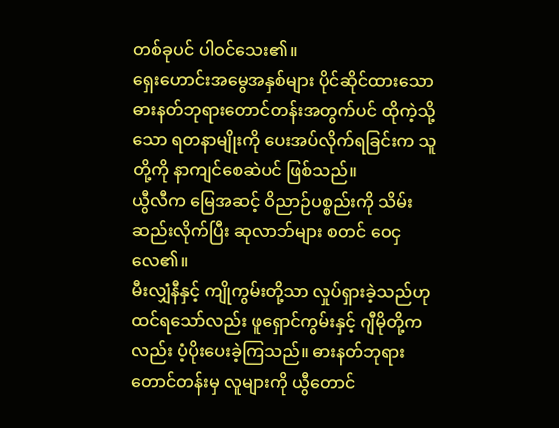တစ်ခုပင် ပါဝင်သေး၏။
ရှေးဟောင်းအမွေအနှစ်များ ပိုင်ဆိုင်ထားသော ဓားနတ်ဘုရားတောင်တန်းအတွက်ပင် ထိုကဲ့သို့သော ရတနာမျိုးကို ပေးအပ်လိုက်ရခြင်းက သူတို့ကို နာကျင်စေဆဲပင် ဖြစ်သည်။
ယွီလီက မြေအဆင့် ဝိညာဉ်ပစ္စည်းကို သိမ်းဆည်းလိုက်ပြီး ဆုလာဘ်များ စတင် ဝေငှလေ၏။
မီးလျှံနီနှင့် ကျိုကွမ်းတို့သာ လှုပ်ရှားခဲ့သည်ဟု ထင်ရသော်လည်း ဖူရှောင်ကွမ်းနှင့် ဂျီမိုတို့ကလည်း ပံ့ပိုးပေးခဲ့ကြသည်။ ဓားနတ်ဘုရားတောင်တန်းမှ လူများကို ယွီတောင်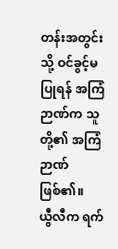တန်းအတွင်းသို့ ဝင်ခွင့်မပြုရန် အကြံဉာဏ်က သူတို့၏ အကြံဉာဏ် ဖြစ်၏။
ယွီလီက ရက်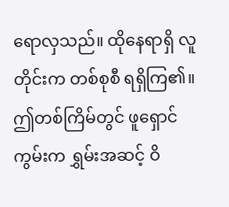ရောလှသည်။ ထိုနေရာရှိ လူတိုင်းက တစ်စုစီ ရရှိကြ၏။
ဤတစ်ကြိမ်တွင် ဖူရှောင်ကွမ်းက ရွှမ်းအဆင့် ဝိ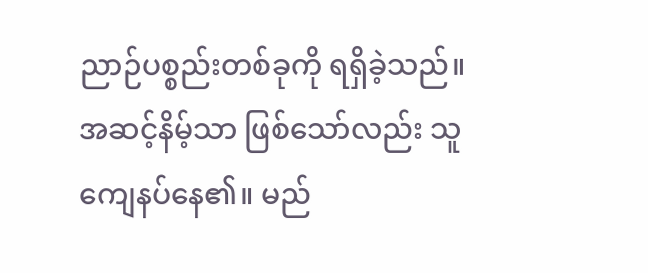ညာဉ်ပစ္စည်းတစ်ခုကို ရရှိခဲ့သည်။ အဆင့်နိမ့်သာ ဖြစ်သော်လည်း သူ ကျေနပ်နေ၏။ မည်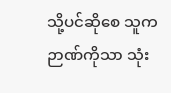သို့ပင်ဆိုစေ သူက ဉာဏ်ကိုသာ သုံး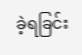ခဲ့ရခြင်း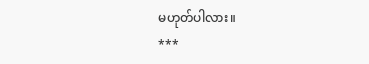မဟုတ်ပါလား။
***